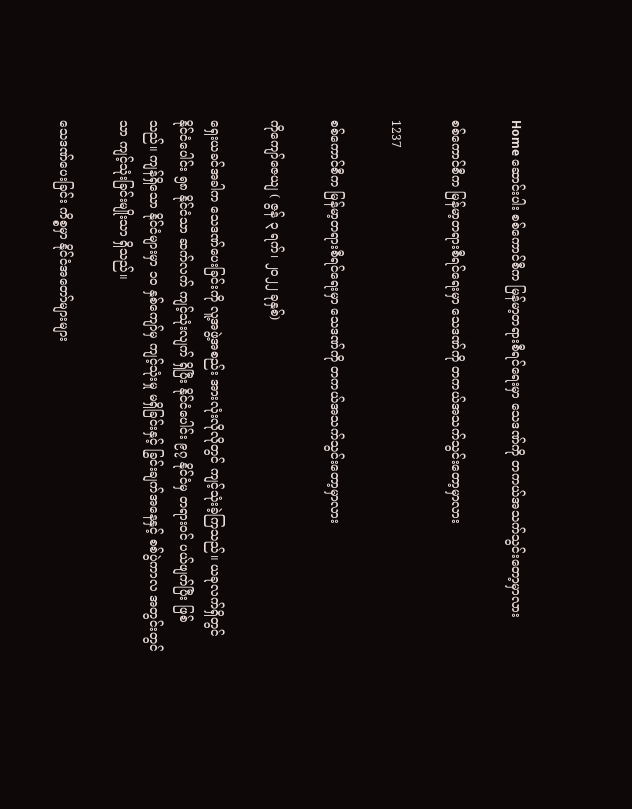Home ဆောင်းပါး စစ်ကောင်စီက မြန်မာ့တရားစီရင်ရေးမှာ သေဒဏ်ကို တကယ်အသက်သွင်းတော့မှာလား

စစ်ကောင်စီက မြန်မာ့တရားစီရင်ရေးမှာ သေဒဏ်ကို တကယ်အသက်သွင်းတော့မှာလား

1237

စစ်ကောင်စီက မြန်မာ့တရားစီရင်ရေးမှာ သေဒဏ်ကို တကယ်အသက်သွင်းတော့မှာလား

ကိုကျော်ဇေယျ ( ဇွန် ၃ ရက်၊ ၂၀၂၂ ခုနှစ်)

ရှေးယခင်အခါက သေဒဏ်ပေးခြင်းကို လူ့အဖွဲ့အစည်း အားလုံးလိုလိုတွင် ကျင့်သုံးခဲ့ကြသည်။ ယခုလက်ရှိတွင် နိုင်ငံပေါင်း ၅၈ နိုင်ငံသာ ဆက်လက် ကျင့်သုံးလျက် ရှိပြီး နိုင်ငံပေါင်း ၉၇ နိုင်ငံမှ တရားဝင် ပယ်ဖျက်ပြီး ဖြစ်သည်။ ကျန်ရှိသော နိုင်ငံများမှာ ၁၀ နှစ်ကျော်မှ ကျင့်သုံးမှု မရှိခြင်းနှင့် ခြွင်းချက်အနေနှင့် စစ်ပွဲကာလ အတွင်းတွင်သာ ကျင့်သုံးခြင်းမျိုးသာ ရှိသည်။

သေဒဏ်ပေးခြင်း ကိစ္စမှာ နိုင်ငံအတော်များများ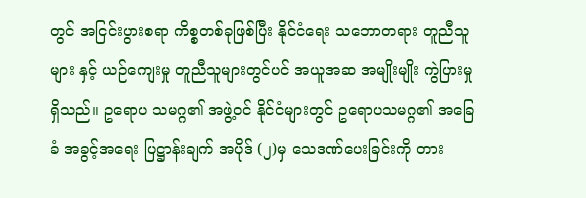တွင် အငြင်းပွားစရာ ကိစ္စတစ်ခုဖြစ်ပြီး နိုင်ငံရေး သဘောတရား တူညီသူများ နှင့် ယဉ်ကျေးမှု တူညီသူများတွင်ပင် အယူအဆ အမျိုးမျိုး ကွဲပြားမှုရှိသည်။ ဥရောပ သမဂ္ဂ၏ အဖွဲ့ဝင် နိုင်ငံများတွင် ဥရောပသမဂ္ဂ၏ အခြေခံ အခွင့်အရေး ပြဋ္ဌာန်းချက် အပိုဒ် (၂)မှ သေဒဏ်ပေးခြင်းကို တား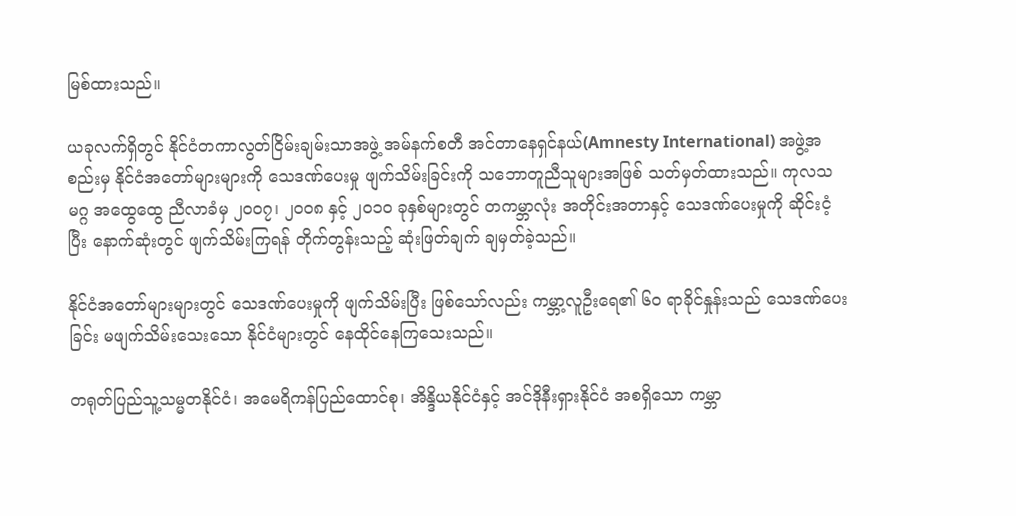မြစ်ထားသည်။

ယခုလက်ရှိတွင် နိုင်ငံတကာလွတ်ငြိမ်းချမ်းသာအဖွဲ့ အမ်နက်စတီ အင်တာနေရှင်နယ်(Amnesty International) အဖွဲ့အစည်းမှ နိုင်ငံအတော်များများကို သေဒဏ်ပေးမှု ဖျက်သိမ်းခြင်းကို သဘောတူညီသူများအဖြစ် သတ်မှတ်ထားသည်။ ကုလသမဂ္ဂ အထွေထွေ ညီလာခံမှ ၂၀၀၇၊ ၂၀၀၈ နှင့် ၂၀၁၀ ခုနှစ်များတွင် တကမ္ဘာလုံး အတိုင်းအတာနှင့် သေဒဏ်ပေးမှုကို ဆိုင်းငံ့ပြီး နောက်ဆုံးတွင် ဖျက်သိမ်းကြရန် တိုက်တွန်းသည့် ဆုံးဖြတ်ချက် ချမှတ်ခဲ့သည်။

နိုင်ငံအတော်များများတွင် သေဒဏ်ပေးမှုကို ဖျက်သိမ်းပြီး ဖြစ်သော်လည်း ကမ္ဘာ့လူဦးရေ၏ ၆၀ ရာခိုင်နှုန်းသည် သေဒဏ်ပေးခြင်း မဖျက်သိမ်းသေးသော နိုင်ငံများတွင် နေထိုင်နေကြသေးသည်။

တရုတ်ပြည်သူ့သမ္မတနိုင်ငံ၊ အမေရိကန်ပြည်ထောင်စု၊ အိန္ဒိယနိုင်ငံနှင့် အင်ဒိုနီးရှားနိုင်ငံ အစရှိသော ကမ္ဘာ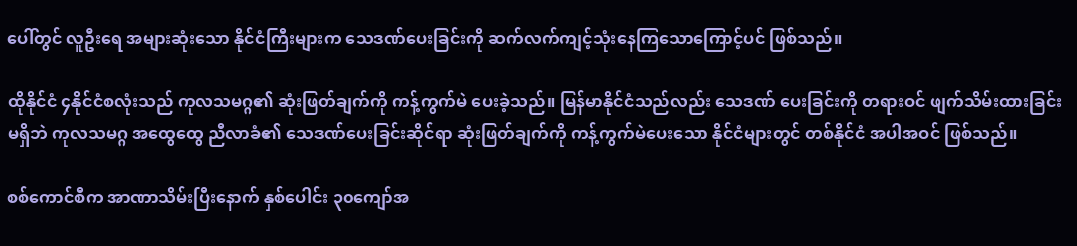ပေါ်တွင် လူဦးရေ အများဆုံးသော နိုင်ငံကြီးများက သေဒဏ်ပေးခြင်းကို ဆက်လက်ကျင့်သုံးနေကြသောကြောင့်ပင် ဖြစ်သည်။

ထိုနိုင်ငံ ၄နိုင်ငံစလုံးသည် ကုလသမဂ္ဂ၏ ဆုံးဖြတ်ချက်ကို ကန့်ကွက်မဲ ပေးခဲ့သည်။ မြန်မာနိုင်ငံသည်လည်း သေဒဏ် ပေးခြင်းကို တရားဝင် ဖျက်သိမ်းထားခြင်း မရှိဘဲ ကုလသမဂ္ဂ အထွေထွေ ညီလာခံ၏ သေဒဏ်ပေးခြင်းဆိုင်ရာ ဆုံးဖြတ်ချက်ကို ကန့်ကွက်မဲပေးသော နိုင်ငံများတွင် တစ်နိုင်ငံ အပါအဝင် ဖြစ်သည်။

စစ်ကောင်စီက အာဏာသိမ်းပြီးနောက် နှစ်ပေါင်း ၃၀ကျော်အ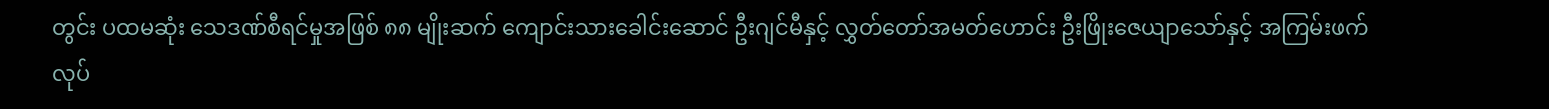တွင်း ပထမဆုံး သေဒဏ်စီရင်မှုအဖြစ် ၈၈ မျိုးဆက် ကျောင်းသားခေါင်းဆောင် ဦးဂျင်မီနှင့် လွှတ်တော်အမတ်ဟောင်း ဦးဖြိုးဇေယျာသော်နှင့် အကြမ်းဖက်လုပ်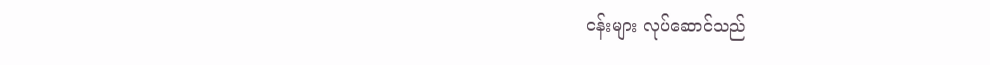ငန်းများ လုပ်ဆောင်သည်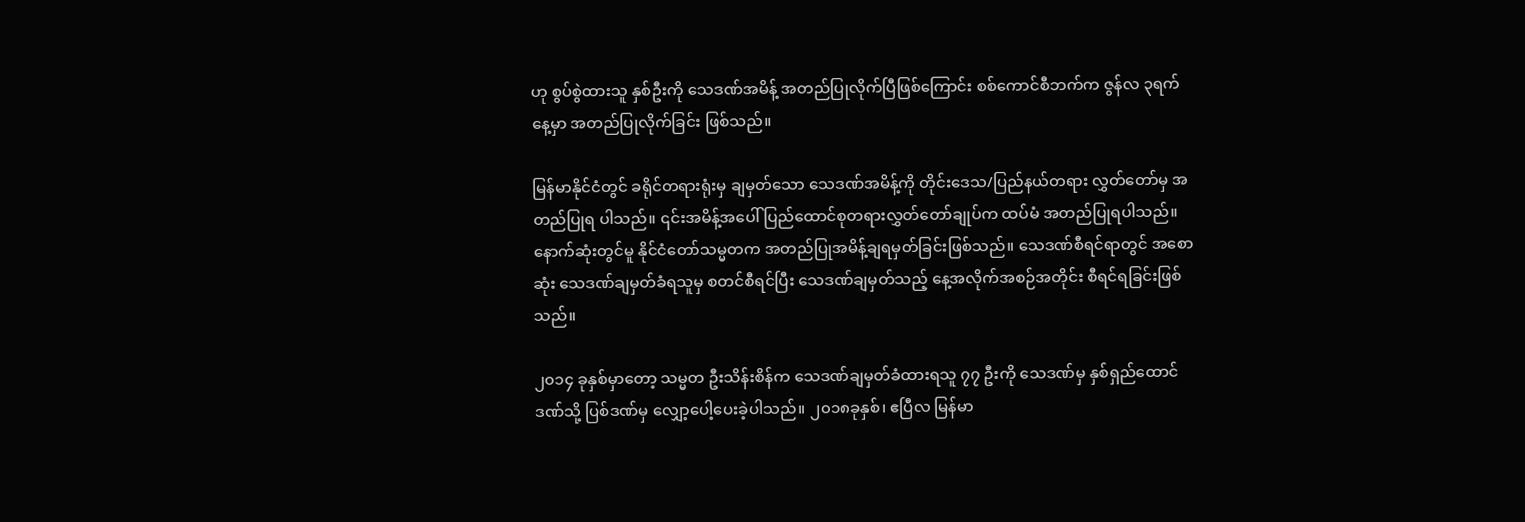ဟု စွပ်စွဲထားသူ နှစ်ဦးကို သေဒဏ်အမိန့် အတည်ပြုလိုက်ပြီဖြစ်ကြောင်း စစ်ကောင်စီဘက်က ဇွန်လ ၃ရက်နေ့မှာ အတည်ပြုလိုက်ခြင်း ဖြစ်သည်။

မြန်မာနိုင်ငံတွင် ခရိုင်တရားရုံးမှ ချမှတ်သော သေဒဏ်အမိန့်ကို တိုင်းဒေသ/ပြည်နယ်တရား လွှတ်တော်မှ အတည်ပြုရ ပါသည်။ ၎င်းအမိန့်အပေါ် ပြည်ထောင်စုတရားလွှတ်တော်ချုပ်က ထပ်မံ အတည်ပြုရပါသည်။ နောက်ဆုံးတွင်မူ နိုင်ငံတော်သမ္မတက အတည်ပြုအမိန့်ချရမှတ်ခြင်းဖြစ်သည်။ သေဒဏ်စီရင်ရာတွင် အစောဆုံး သေဒဏ်ချမှတ်ခံရသူမှ စတင်စီရင်ပြီး သေဒဏ်ချမှတ်သည့် နေ့အလိုက်အစဉ်အတိုင်း စီရင်ရခြင်းဖြစ်သည်။

၂၀၁၄ ခုနှစ်မှာတော့ သမ္မတ ဦးသိန်းစိန်က သေဒဏ်ချမှတ်ခံထားရသူ ၇၇ ဦးကို သေဒဏ်မှ နှစ်ရှည်ထောင်ဒဏ်သို့ ပြစ်ဒဏ်မှ လျှော့ပေါ့ပေးခဲ့ပါသည်။ ၂၀၁၈ခုနှစ်၊ ဧပြီလ မြန်မာ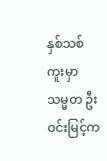နှစ်သစ်ကူးမှာ သမ္မတ ဦးဝင်းမြင့်က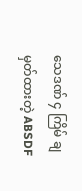သေဒဏ် ၄ ကြိမ် ချမှတ်ထားတဲ့ ABSDF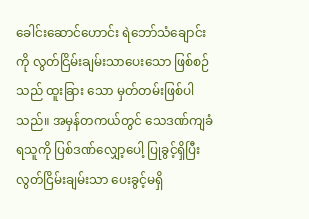ခေါင်းဆောင်ဟောင်း ရဲဘော်သံချောင်းကို လွတ်ငြိမ်းချမ်းသာပေးသော ဖြစ်စဉ်သည် ထူးခြား သော မှတ်တမ်းဖြစ်ပါသည်။ အမှန်တကယ်တွင် သေဒဏ်ကျခံရသူကို ပြစ်ဒဏ်လျှော့ပေါ့ ပြုခွင့်ရှိပြီး လွတ်ငြိမ်းချမ်းသာ ပေးခွင့်မရှိ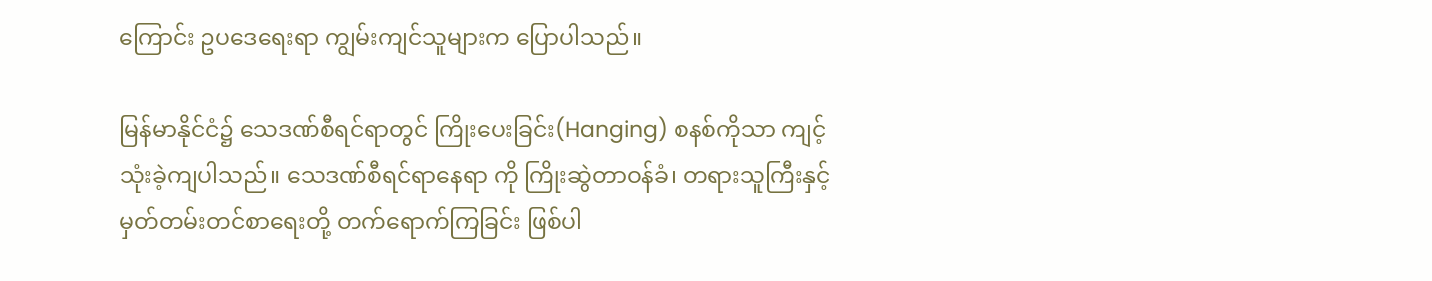ကြောင်း ဥပဒေရေးရာ ကျွမ်းကျင်သူများက ပြောပါသည်။

မြန်မာနိုင်ငံ၌ သေဒဏ်စီရင်ရာတွင် ကြိုးပေးခြင်း(Hanging) စနစ်ကိုသာ ကျင့်သုံးခဲ့ကျပါသည်။ သေဒဏ်စီရင်ရာနေရာ ကို ကြိုးဆွဲတာဝန်ခံ၊ တရားသူကြီးနှင့် မှတ်တမ်းတင်စာရေးတို့ တက်ရောက်ကြခြင်း ဖြစ်ပါ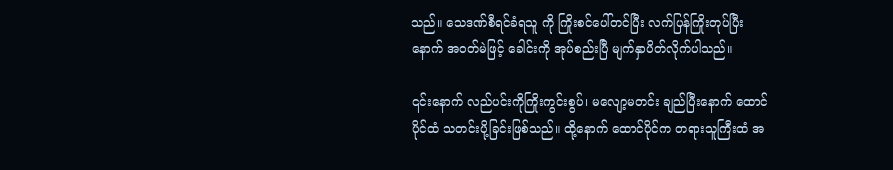သည်။ သေဒဏ်စီရင်ခံရသူ ကို ကြိုးစင်ပေါ်တင်ပြီး လက်ပြန်ကြိုးတုပ်ပြီးနောက် အဝတ်မဲဖြင့် ခေါင်းကို အုပ်စည်းပြီ မျက်နှာပိတ်လိုက်ပါသည်။

၎င်းနောက် လည်ပင်းကိုကြိုးကွင်းစွပ်၊ မလျော့မတင်း ချည်ပြီးနောက် ထောင်ပိုင်ထံ သတင်းပို့ခြင်းဖြစ်သည်။ ထို့နောက် ထောင်ပိုင်က တရားသူကြီးထံ အ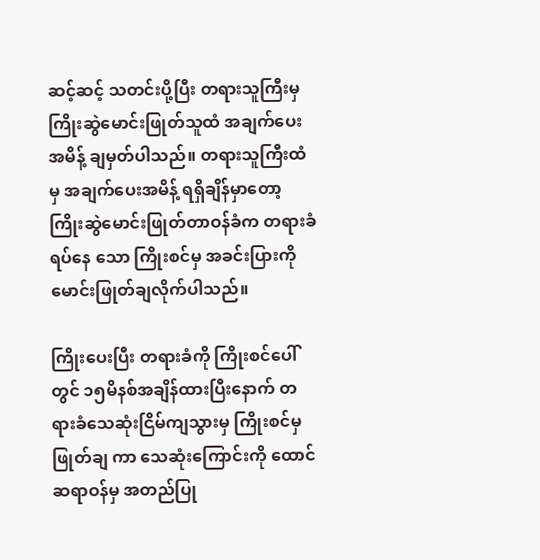ဆင့်ဆင့် သတင်းပို့ပြီး တရားသူကြီးမှ ကြိုးဆွဲမောင်းဖြုတ်သူထံ အချက်ပေးအမိန့် ချမှတ်ပါသည်။ တရားသူကြီးထံမှ အချက်ပေးအမိန့် ရရှိချိန်မှာတော့ ကြိုးဆွဲမောင်းဖြုတ်တာဝန်ခံက တရားခံရပ်နေ သော ကြိုးစင်မှ အခင်းပြားကို မောင်းဖြုတ်ချလိုက်ပါသည်။

ကြိုးပေးပြီး တရားခံကို ကြိုးစင်ပေါ်တွင် ၁၅မိနစ်အချိန်ထားပြီးနောက် တရားခံသေဆုံးငြိမ်ကျသွားမှ ကြိုးစင်မှ ဖြုတ်ချ ကာ သေဆုံးကြောင်းကို ထောင်ဆရာဝန်မှ အတည်ပြု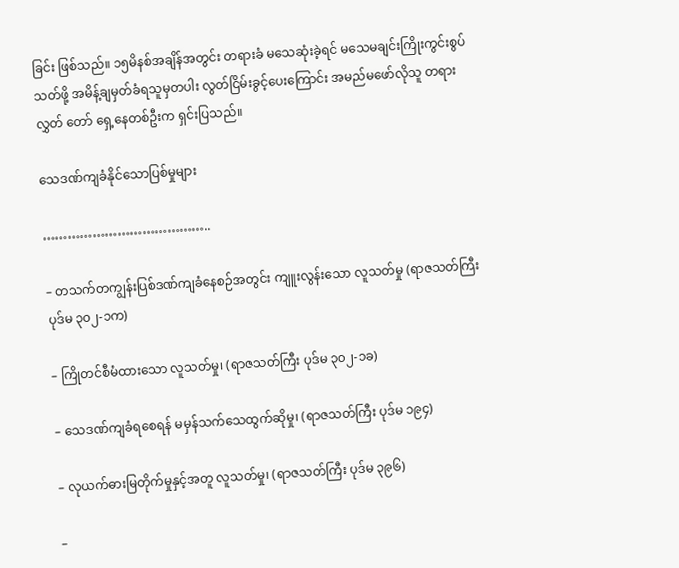ခြင်း ဖြစ်သည်။ ၁၅မိနစ်အချိန်အတွင်း တရားခံ မသေဆုံးခဲ့ရင် မသေမချင်းကြိုးကွင်းစွပ်သတ်ဖို့ အမိန့်ချမှတ်ခံရသူမှတပါး လွတ်ငြိမ်းခွင့်ပေးကြောင်း အမည်မဖော်လိုသူ တရားလွှတ် တော် ရှေ့နေတစ်ဦးက ရှင်းပြသည်။

သေဒဏ်ကျခံနိုင်သောပြစ်မှုများ

…………………………………..

– တသက်တကျွန်းပြစ်ဒဏ်ကျခံနေစဉ်အတွင်း ကျူးလွန်းသော လူသတ်မှု (ရာဇသတ်ကြီး ပုဒ်မ ၃၀၂-၁က)

– ကြိုတင်စီမံထားသော လူသတ်မှု၊ (ရာဇသတ်ကြီး ပုဒ်မ ၃၀၂-၁ခ)

– သေဒဏ်ကျခံရစေရန် မမှန်သက်သေထွက်ဆိုမှု၊ (ရာဇသတ်ကြီး ပုဒ်မ ၁၉၄)

– လုယက်ဓားမြတိုက်မှုနှင့်အတူ လူသတ်မှု၊ (ရာဇသတ်ကြီး ပုဒ်မ ၃၉၆)

–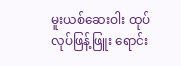မူးယစ်ဆေးဝါး ထုပ်လုပ်ဖြန့်ဖြူး ရောင်း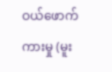ဝယ်ဖောက်ကားမှု (မူး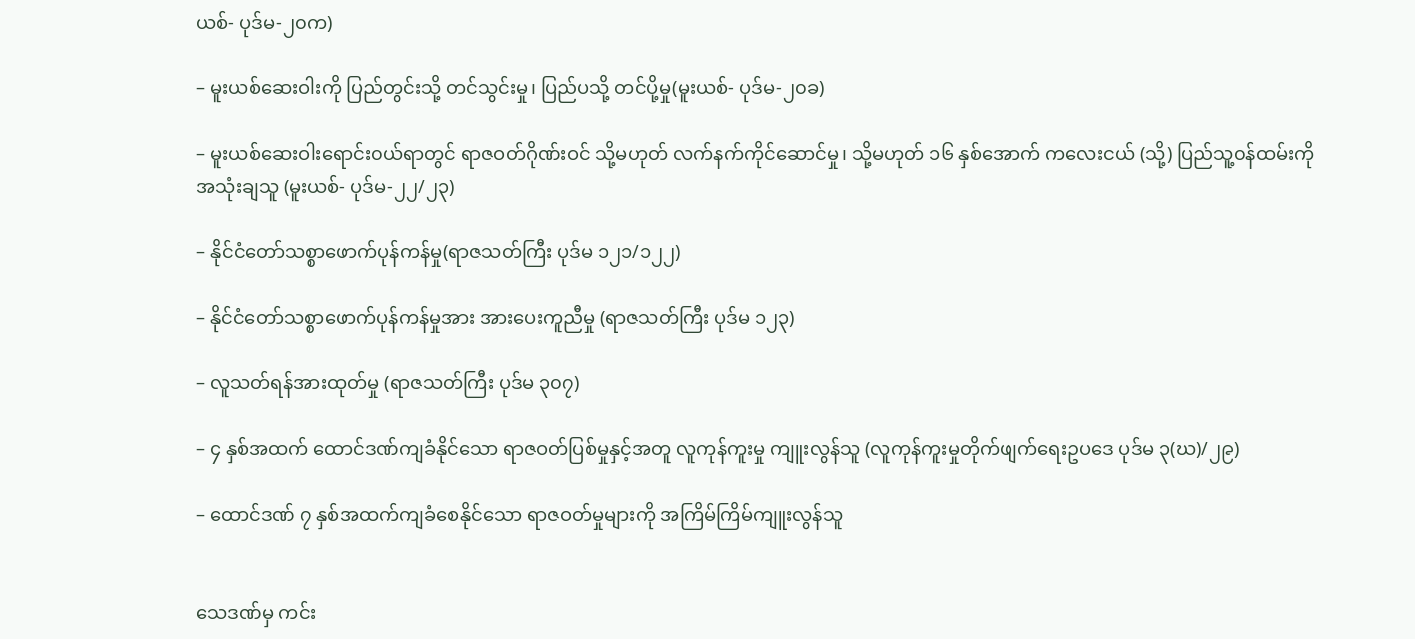ယစ်- ပုဒ်မ-၂၀က)

– မူးယစ်ဆေးဝါးကို ပြည်တွင်းသို့ တင်သွင်းမှု၊ ပြည်ပသို့ တင်ပို့မှု(မူးယစ်- ပုဒ်မ-၂၀ခ)

– မူးယစ်ဆေးဝါးရောင်း၀ယ်ရာတွင် ရာဇဝတ်ဂိုဏ်းဝင် သို့မဟုတ် လက်နက်ကိုင်ဆောင်မှု၊ သို့မဟုတ် ၁၆ နှစ်အောက် ကလေးငယ် (သို့) ပြည်သူ့၀န်ထမ်းကို အသုံးချသူ (မူးယစ်- ပုဒ်မ-၂၂/၂၃)

– နိုင်ငံတော်သစ္စာဖောက်ပုန်ကန်မှု(ရာဇသတ်ကြီး ပုဒ်မ ၁၂၁/၁၂၂)

– နိုင်ငံတော်သစ္စာဖောက်ပုန်ကန်မှုအား အားပေးကူညီမှု (ရာဇသတ်ကြီး ပုဒ်မ ၁၂၃)

– လူသတ်ရန်အားထုတ်မှု (ရာဇသတ်ကြီး ပုဒ်မ ၃၀၇)

– ၄ နှစ်အထက် ထောင်ဒဏ်ကျခံနိုင်သော ရာဇဝတ်ပြစ်မှုနှင့်အတူ လူကုန်ကူးမှု ကျူးလွန်သူ (လူကုန်ကူးမှုတိုက်ဖျက်ရေးဥပဒေ ပုဒ်မ ၃(ဃ)/၂၉)

– ထောင်ဒဏ် ၇ နှစ်အထက်ကျခံစေနိုင်သော ရာဇဝတ်မှုများကို အကြိမ်ကြိမ်ကျူးလွန်သူ


သေဒဏ်မှ ကင်း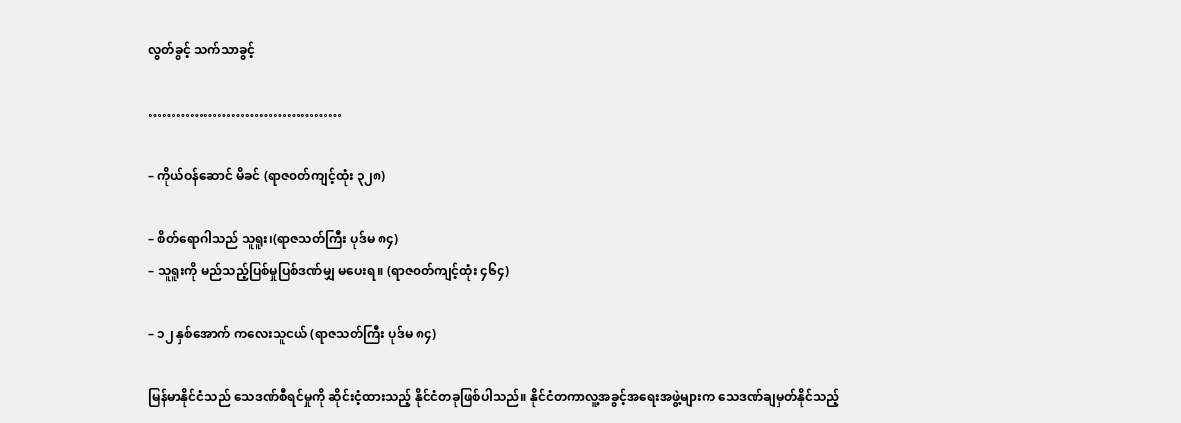လွတ်ခွင့် သက်သာခွင့်

……………………………………

– ကိုယ်ဝန်ဆောင် မိခင် (ရာဇ၀တ်ကျင့်ထုံး ၃၂၈)

– စိတ်ရောဂါသည် သူရူး၊(ရာဇသတ်ကြီး ပုဒ်မ ၈၄)
– သူရူးကို မည်သည့်ပြစ်မှုပြစ်ဒဏ်မျှ မပေးရ။ (ရာဇ၀တ်ကျင့်ထုံး ၄၆၄)

– ၁၂ နှစ်အောက် ကလေးသူငယ် (ရာဇသတ်ကြီး ပုဒ်မ ၈၄)

မြန်မာနိုင်ငံသည် သေဒဏ်စီရင်မှုကို ဆိုင်းငံ့ထားသည့် နိုင်ငံတခုဖြစ်ပါသည်။ နိုင်ငံတကာလူ့အခွင့်အရေးအဖွဲ့များက သေဒဏ်ချမှတ်နိုင်သည့်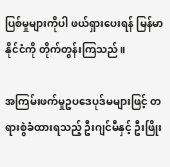ပြစ်မှုများကိုပါ ဖယ်ရှားပေးရန် မြန်မာနိုင်ငံကို တိုက်တွန်းကြသည်။

အကြမ်းဖက်မှုဥပဒေပုဒ်မများဖြင့် တရားစွဲခံထားရသည့် ဦးဂျင်မီနှင့် ဦးဖြိုး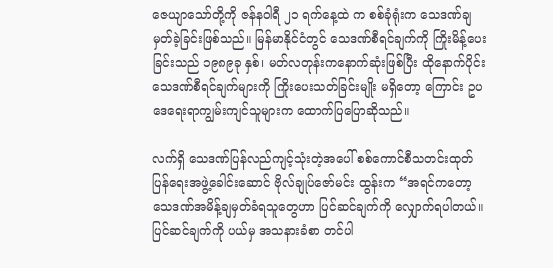ဇေယျာသော်တို့ကို ဇန်နဝါရီ ၂၁ ရက်‌နေ့ထဲ က စစ်ခုံရုံးက သေဒဏ်ချမှတ်ခဲ့ခြင်းဖြစ်သည်။ မြန်မာနိုင်ငံတွင် သေဒဏ်စီရင်ချက်ကို ကြိုးမိန့်ပေးခြင်းသည် ၁၉၈၉ခု နှစ်၊ မတ်လတုန်းကနောက်ဆုံးဖြစ်ပြီး ထိုနောက်ပိုင်း သေဒဏ်စီရင်ချက်များကို ကြိုးပေးသတ်ခြင်းမျိုး မရှိတော့ ကြောင်း ဥပဒေရေးရာကျွမ်းကျင်သူများက ထောက်ပြပြောဆိုသည်။

လက်ရှိ‌ သေဒဏ်ပြန်လည်ကျင့်သုံးတဲ့အပေါ် စစ်ကောင်စီသတင်းထုတ်ပြန်ရေးအဖွဲ့ခေါင်းဆောင် ဗိုလ်ချုပ်ဇော်မင်း ထွန်းက “အရင်ကတော့ သေဒဏ်အမိန့်ချမှတ်ခံရသူတွေဟာ ပြင်ဆင်ချက်ကို လျှောက်ရပါတယ်။ ပြင်ဆင်ချက်ကို ပယ်မှ အသနားခံစာ တင်ပါ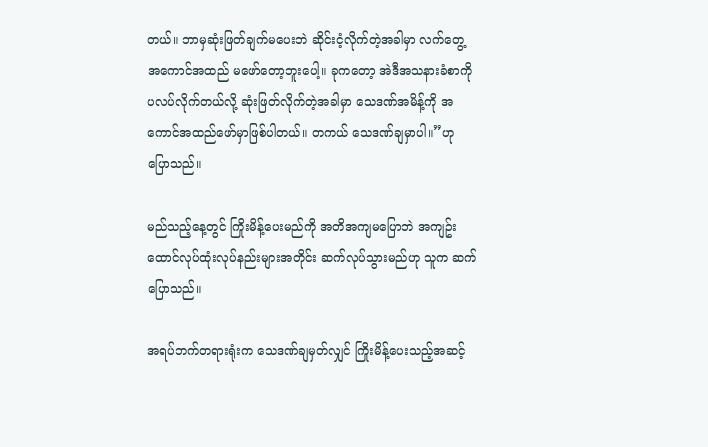တယ်။ ဘာမှဆုံးဖြတ်ချက်မပေးဘဲ ဆိုင်းငံ့လိုက်တဲ့အခါမှာ လက်တွေ့ အကောင်အထည် မဖော်တော့ဘူးပေါ့။ ခုကတော့ အဲဒီအသနားခံစာကို ပလပ်လိုက်တယ်လို့ ဆုံးဖြတ်လိုက်တဲ့အခါမှာ သေဒဏ်အမိန့်ကို အကောင်အထည်ဖော်မှာဖြစ်ပါတယ်။ တကယ် သေဒဏ်ချမှာပါ။”ဟု ပြောသည်။

မည်သည့်နေ့တွင် ကြိုးမိန့်ပေးမည်ကို အတိအကျမပြောဘဲ အကျဥ်းထောင်လုပ်ထုံးလုပ်နည်းများအတိုင်း ဆက်လုပ်သွားမည်ဟု သူက ဆက်ပြောသည်။

အရပ်ဘက်တရားရုံးက သေဒဏ်ချမှတ်လျှင် ကြိုးမိန့်ပေးသည့်အဆင့်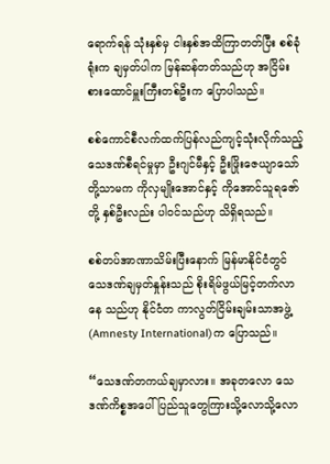ရောက်ရန် သုံးနှစ်မှ ငါးနှစ်အထိကြာတတ်ပြီး စစ်ခုံရုံးက ချမှတ်ပါက မြန်ဆန်တတ်သည်ဟု အငြိမ်းစားထောင်မှူးကြီးတစ်ဦးက ပြောပါသည်။

စစ်ကောင်စီလက်ထက်ပြန်လည်ကျင့်သုံးလိုက်သည့် သေဒဏ်စီရင်မှုမှာ ဦးဂျင်မီနှင့် ဦးဖြိုးဇေယျာသော်တို့သာမက ကိုလှမျိုးအောင်နှင့် ကိုအောင်သူရဇော်တို့ နှစ်ဦးလည်း ပါ၀င်သည်ဟု သိရှိရသည်။

စစ်တပ်အာဏာသိမ်းပြီးနောက် မြန်မာနိုင်ငံတွင် သေဒဏ်ချမှတ်နှုန်းသည် စိုးရိမ်ဖွယ်မြင့်တက်လာနေ သည်ဟု နိုင်ငံတ ကာလွတ်ငြိမ်းချမ်းသာအဖွဲ့(Amnesty International)က ပြောသည်။

“သေဒဏ်တကယ်ချမှာလား။ အခုတလော သေဒဏ်ကိစ္စအပေါ် ပြည်သူတွေကြားသို့လောသို့လော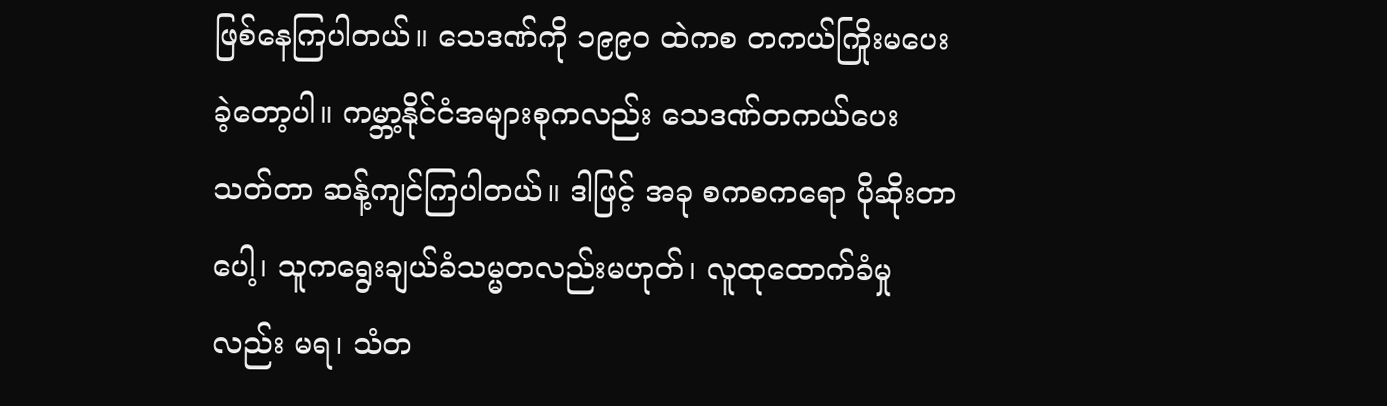ဖြစ်နေကြပါတယ်။ သေဒဏ်ကို ၁၉၉၀ ထဲကစ တကယ်ကြိုးမပေးခဲ့တော့ပါ။ ကမ္ဘာ့နိုင်ငံအများစုကလည်း သေဒဏ်တကယ်ပေးသတ်တာ ဆန့်ကျင်ကြပါတယ်။ ဒါဖြင့် အခု စကစကရော ပိုဆိုးတာပေါ့၊ သူကရွေးချယ်ခံသမ္မတလည်းမဟုတ်၊ လူထုထောက်ခံမှု လည်း မရ၊ သံတ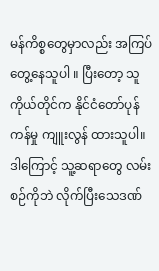မန်ကိစ္စတွေမှာလည်း အကြပ်တွေ့နေသူပါ ။ ပြီးတော့ သူကိုယ်တိုင်က နိုင်ငံတော်ပုန်ကန်မှု ကျူးလွန် ထားသူပါ။ ဒါကြောင့် သူ့ဆရာတွေ လမ်းစဉ်ကိုဘဲ လိုက်ပြီးသေဒဏ်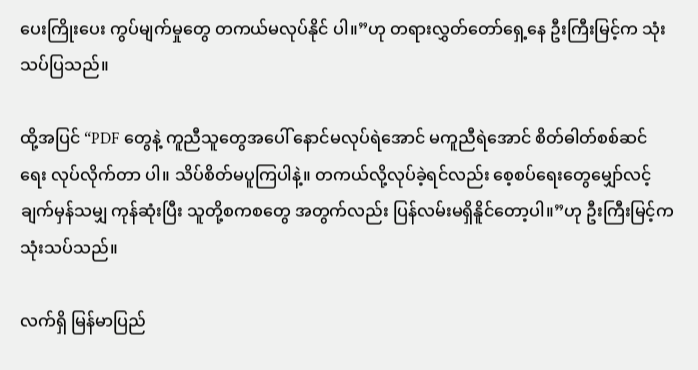ပေးကြိုးပေး ကွပ်မျက်မှုတွေ တကယ်မလုပ်နိုင် ပါ။”ဟု တရားလွှတ်တော်ရှေ့နေ ဦးကြီးမြင့်က သုံးသပ်ပြသည်။

ထို့အပြင် “PDF တွေနဲ့ ကူညီသူတွေအပေါ် နောင်မလုပ်ရဲအောင် မကူညီရဲအောင် စိတ်ဓါတ်စစ်ဆင်ရေး လုပ်လိုက်တာ ပါ။ သိပ်စိတ်မပူကြပါနဲ့။ တကယ်လို့လုပ်ခဲ့ရင်လည်း စေ့စပ်ရေးတွေမျှော်လင့်ချက်မှန်သမျှ ကုန်ဆုံးပြီး သူတို့စကစတွေ အတွက်လည်း ပြန်လမ်းမရှိနိူင်တော့ပါ။”ဟု ဦးကြီးမြင့်က သုံးသပ်သည်။

လက်ရှိ မြန်မာပြည်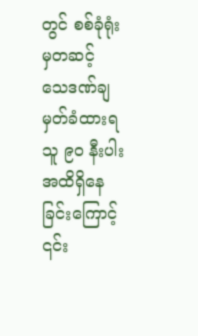တွင် စစ်ခုံရုံးမှတဆင့် သေဒဏ်ချမှတ်ခံထားရသူ ၉၀ နီးပါးအထိရှိနေခြင်းကြောင့် ၎င်း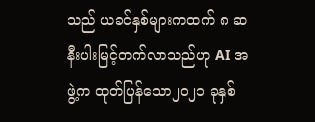သည် ယခင်နှစ်များကထက် ၈ ဆနီးပါးမြင့်တက်လာသည်ဟု AI အဖွဲ့က ထုတ်ပြန်သော၂၀၂၁ ခုနှစ်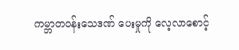ကမ္ဘာတဝန်းသေဒဏ် ပေးမှုကို လေ့လာစောင့်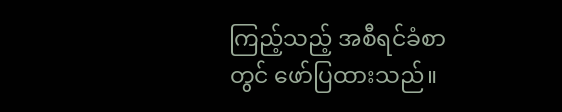ကြည့်သည့် အစီရင်ခံစာတွင် ဖော်ပြထားသည်။